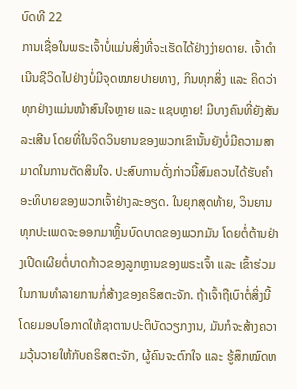ບົດທີ 22
ການເຊື່ອໃນພຣະເຈົ້າບໍ່ແມ່ນສິ່ງທີ່ຈະເຮັດໄດ້ຢ່າງງ່າຍດາຍ. ເຈົ້າດໍາເນີນຊີວິດໄປຢ່າງບໍ່ມີຈຸດໝາຍປາຍທາງ, ກິນທຸກສິ່ງ ແລະ ຄິດວ່າທຸກຢ່າງແມ່ນໜ້າສົນໃຈຫຼາຍ ແລະ ແຊບຫຼາຍ! ມີບາງຄົນທີ່ຍັງສັນລະເສີນ ໂດຍທີ່ໃນຈິດວິນຍານຂອງພວກເຂົານັ້ນຍັງບໍ່ມີຄວາມສາມາດໃນການຕັດສິນໃຈ. ປະສົບການດັ່ງກ່າວນີ້ສົມຄວນໄດ້ຮັບຄໍາອະທິບາຍຂອງພວກເຈົ້າຢ່າງລະອຽດ. ໃນຍຸກສຸດທ້າຍ, ວິນຍານທຸກປະເພດຈະອອກມາຫຼິ້ນບົດບາດຂອງພວກມັນ ໂດຍຕໍ່ຕ້ານຢ່າງເປີດເຜີຍຕໍ່ບາດກ້າວຂອງລູກຫຼານຂອງພຣະເຈົ້າ ແລະ ເຂົ້າຮ່ວມໃນການທໍາລາຍການກໍ່ສ້າງຂອງຄຣິສຕະຈັກ. ຖ້າເຈົ້າຖືເບົາຕໍ່ສິ່ງນີ້ ໂດຍມອບໂອກາດໃຫ້ຊາຕານປະຕິບັດວຽກງານ, ມັນກໍຈະສ້າງຄວາມວຸ້ນວາຍໃຫ້ກັບຄຣິສຕະຈັກ, ຜູ້ຄົນຈະຕົກໃຈ ແລະ ຮູ້ສຶກໝົດຫ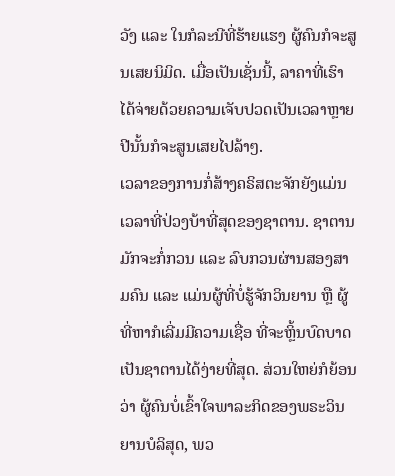ວັງ ແລະ ໃນກໍລະນີທີ່ຮ້າຍແຮງ ຜູ້ຄົນກໍຈະສູນເສຍນິມິດ. ເມື່ອເປັນເຊັ່ນນີ້, ລາຄາທີ່ເຮົາໄດ້ຈ່າຍດ້ວຍຄວາມເຈັບປວດເປັນເວລາຫຼາຍປີນັ້ນກໍຈະສູນເສຍໄປລ້າໆ.
ເວລາຂອງການກໍ່ສ້າງຄຣິສຕະຈັກຍັງແມ່ນເວລາທີ່ປ່ວງບ້າທີ່ສຸດຂອງຊາຕານ. ຊາຕານມັກຈະກໍ່ກວນ ແລະ ລົບກວນຜ່ານສອງສາມຄົນ ແລະ ແມ່ນຜູ້ທີ່ບໍ່ຮູ້ຈັກວິນຍານ ຫຼື ຜູ້ທີ່ຫາກໍເລີ່ມມີຄວາມເຊື່ອ ທີ່ຈະຫຼິ້ນບົດບາດເປັນຊາຕານໄດ້ງ່າຍທີ່ສຸດ. ສ່ວນໃຫຍ່ກໍຍ້ອນວ່າ ຜູ້ຄົນບໍ່ເຂົ້າໃຈພາລະກິດຂອງພຣະວິນຍານບໍລິສຸດ, ພວ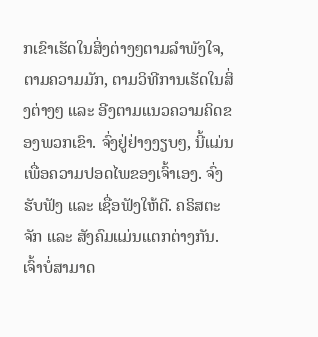ກເຂົາເຮັດໃນສິ່ງຕ່າງໆຕາມລໍາພັງໃຈ, ຕາມຄວາມມັກ, ຕາມວິທີການເຮັດໃນສິ່ງຕ່າງໆ ແລະ ອີງຕາມແນວຄວາມຄິດຂອງພວກເຂົາ. ຈົ່ງຢູ່ຢ່າງງຽບໆ, ນີ້ແມ່ນເພື່ອຄວາມປອດໄພຂອງເຈົ້າເອງ. ຈົ່ງຮັບຟັງ ແລະ ເຊື່ອຟັງໃຫ້ດີ. ຄຣິສຕະຈັກ ແລະ ສັງຄົມແມ່ນແຕກຕ່າງກັນ. ເຈົ້າບໍ່ສາມາດ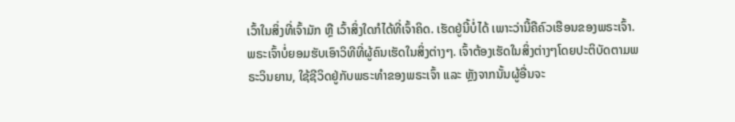ເວົ້າໃນສິ່ງທີ່ເຈົ້າມັກ ຫຼື ເວົ້າສິ່ງໃດກໍໄດ້ທີ່ເຈົ້າຄິດ. ເຮັດຢູ່ນີ້ບໍ່ໄດ້ ເພາະວ່ານີ້ຄືຄົວເຮືອນຂອງພຣະເຈົ້າ. ພຣະເຈົ້າບໍ່ຍອມຮັບເອົາວິທີທີ່ຜູ້ຄົນເຮັດໃນສິ່ງຕ່າງໆ. ເຈົ້າຕ້ອງເຮັດໃນສິ່ງຕ່າງໆໂດຍປະຕິບັດຕາມພຣະວິນຍານ, ໃຊ້ຊີວິດຢູ່ກັບພຣະທໍາຂອງພຣະເຈົ້າ ແລະ ຫຼັງຈາກນັ້ນຜູ້ອື່ນຈະ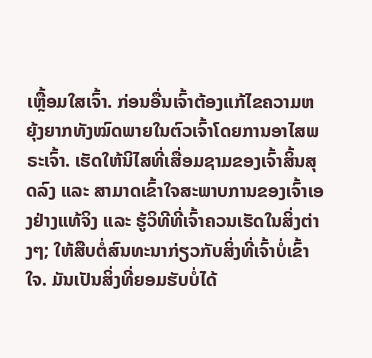ເຫຼື້ອມໃສເຈົ້າ. ກ່ອນອື່ນເຈົ້າຕ້ອງແກ້ໄຂຄວາມຫຍຸ້ງຍາກທັງໝົດພາຍໃນຕົວເຈົ້າໂດຍການອາໄສພຣະເຈົ້າ. ເຮັດໃຫ້ນິໄສທີ່ເສື່ອມຊາມຂອງເຈົ້າສິ້ນສຸດລົງ ແລະ ສາມາດເຂົ້າໃຈສະພາບການຂອງເຈົ້າເອງຢ່າງແທ້ຈິງ ແລະ ຮູ້ວິທີທີ່ເຈົ້າຄວນເຮັດໃນສິ່ງຕ່າງໆ; ໃຫ້ສືບຕໍ່ສົນທະນາກ່ຽວກັບສິ່ງທີ່ເຈົ້າບໍ່ເຂົ້າໃຈ. ມັນເປັນສິ່ງທີ່ຍອມຮັບບໍ່ໄດ້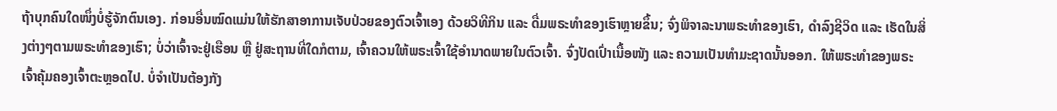ຖ້າບຸກຄົນໃດໜຶ່ງບໍ່ຮູ້ຈັກຕົນເອງ. ກ່ອນອື່ນໝົດແມ່ນໃຫ້ຮັກສາອາການເຈັບປ່ວຍຂອງຕົວເຈົ້າເອງ ດ້ວຍວິທີກິນ ແລະ ດື່ມພຣະທໍາຂອງເຮົາຫຼາຍຂຶ້ນ; ຈົ່ງພິຈາລະນາພຣະທໍາຂອງເຮົາ, ດໍາລົງຊີວິດ ແລະ ເຮັດໃນສິ່ງຕ່າງໆຕາມພຣະທໍາຂອງເຮົາ; ບໍ່ວ່າເຈົ້າຈະຢູ່ເຮືອນ ຫຼື ຢູ່ສະຖານທີ່ໃດກໍຕາມ, ເຈົ້າຄວນໃຫ້ພຣະເຈົ້າໃຊ້ອໍານາດພາຍໃນຕົວເຈົ້າ. ຈົ່ງປັດເປົ່າເນື້ອໜັງ ແລະ ຄວາມເປັນທໍາມະຊາດນັ້ນອອກ. ໃຫ້ພຣະທໍາຂອງພຣະເຈົ້າຄຸ້ມຄອງເຈົ້າຕະຫຼອດໄປ. ບໍ່ຈໍາເປັນຕ້ອງກັງ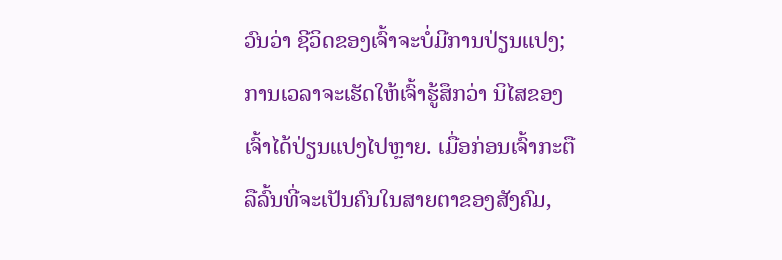ວົນວ່າ ຊີວິດຂອງເຈົ້າຈະບໍ່ມີການປ່ຽນແປງ; ການເວລາຈະເຮັດໃຫ້ເຈົ້າຮູ້ສຶກວ່າ ນິໄສຂອງເຈົ້າໄດ້ປ່ຽນແປງໄປຫຼາຍ. ເມື່ອກ່ອນເຈົ້າກະຕືລືລົ້ນທີ່ຈະເປັນຄົນໃນສາຍຕາຂອງສັງຄົມ,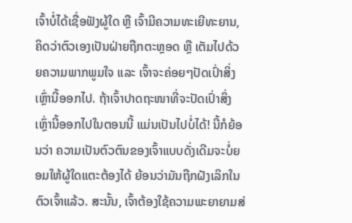ເຈົ້າບໍ່ໄດ້ເຊື່ອຟັງຜູ້ໃດ ຫຼື ເຈົ້າມີຄວາມທະເຍີທະຍານ, ຄິດວ່າຕົວເອງເປັນຝ່າຍຖືກຕະຫຼອດ ຫຼື ເຕັມໄປດ້ວຍຄວາມພາກພູມໃຈ ແລະ ເຈົ້າຈະຄ່ອຍໆປັດເປົ່າສິ່ງເຫຼົ່ານີ້ອອກໄປ. ຖ້າເຈົ້າປາດຖະໜາທີ່ຈະປັດເປົ່າສິ່ງເຫຼົ່ານີ້ອອກໄປໃນຕອນນີ້ ແມ່ນເປັນໄປບໍ່ໄດ້! ນີ້ກໍຍ້ອນວ່າ ຄວາມເປັນຕົວຕົນຂອງເຈົ້າແບບດັ່ງເດີມຈະບໍ່ຍອມໃຫ້ຜູ້ໃດແຕະຕ້ອງໄດ້ ຍ້ອນວ່າມັນຖືກຝັງເລິກໃນຕົວເຈົ້າແລ້ວ. ສະນັ້ນ, ເຈົ້າຕ້ອງໃຊ້ຄວາມພະຍາຍາມສ່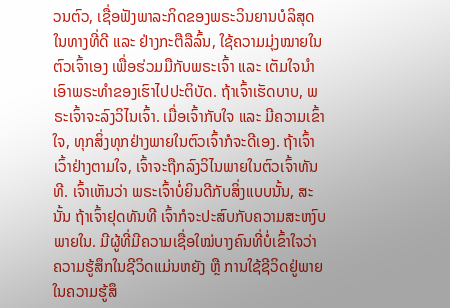ວນຕົວ, ເຊື່ອຟັງພາລະກິດຂອງພຣະວິນຍານບໍລິສຸດໃນທາງທີ່ດີ ແລະ ຢ່າງກະຕືລືລົ້ນ, ໃຊ້ຄວາມມຸ່ງໝາຍໃນຕົວເຈົ້າເອງ ເພື່ອຮ່ວມມືກັບພຣະເຈົ້າ ແລະ ເຕັມໃຈນໍາເອົາພຣະທໍາຂອງເຮົາໄປປະຕິບັດ. ຖ້າເຈົ້າເຮັດບາບ, ພຣະເຈົ້າຈະລົງວິໄນເຈົ້າ. ເມື່ອເຈົ້າກັບໃຈ ແລະ ມີຄວາມເຂົ້າໃຈ, ທຸກສິ່ງທຸກຢ່າງພາຍໃນຕົວເຈົ້າກໍຈະດີເອງ. ຖ້າເຈົ້າເວົ້າຢ່າງຕາມໃຈ, ເຈົ້າຈະຖືກລົງວິໄນພາຍໃນຕົວເຈົ້າທັນທີ. ເຈົ້າເຫັນວ່າ ພຣະເຈົ້າບໍ່ຍິນດີກັບສິ່ງແບບນັ້ນ, ສະນັ້ນ ຖ້າເຈົ້າຢຸດທັນທີ ເຈົ້າກໍຈະປະສົບກັບຄວາມສະຫງົບພາຍໃນ. ມີຜູ້ທີ່ມີຄວາມເຊື່ອໃໝ່ບາງຄົນທີ່ບໍ່ເຂົ້າໃຈວ່າ ຄວາມຮູ້ສຶກໃນຊີວິດແມ່ນຫຍັງ ຫຼື ການໃຊ້ຊີວິດຢູ່ພາຍໃນຄວາມຮູ້ສຶ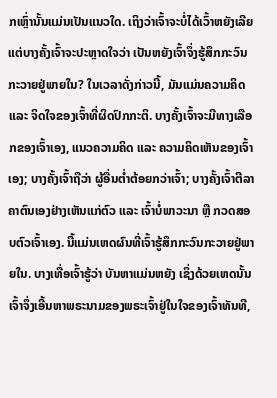ກເຫຼົ່ານັ້ນແມ່ນເປັນແນວໃດ. ເຖິງວ່າເຈົ້າຈະບໍ່ໄດ້ເວົ້າຫຍັງເລີຍ ແຕ່ບາງຄັ້ງເຈົ້າຈະປະຫຼາດໃຈວ່າ ເປັນຫຍັງເຈົ້າຈຶ່ງຮູ້ສຶກກະວົນກະວາຍຢູ່ພາຍໃນ? ໃນເວລາດັ່ງກ່າວນີ້, ມັນແມ່ນຄວາມຄິດ ແລະ ຈິດໃຈຂອງເຈົ້າທີ່ຜິດປົກກະຕິ. ບາງຄັ້ງເຈົ້າຈະມີທາງເລືອກຂອງເຈົ້າເອງ, ແນວຄວາມຄິດ ແລະ ຄວາມຄິດເຫັນຂອງເຈົ້າເອງ; ບາງຄັ້ງເຈົ້າຖືວ່າ ຜູ້ອື່ນຕໍ່າຕ້ອຍກວ່າເຈົ້າ; ບາງຄັ້ງເຈົ້າຕີລາຄາຕົນເອງຢ່າງເຫັນແກ່ຕົວ ແລະ ເຈົ້າບໍ່ພາວະນາ ຫຼື ກວດສອບຕົວເຈົ້າເອງ. ນີ້ແມ່ນເຫດຜົນທີ່ເຈົ້າຮູ້ສຶກກະວົນກະວາຍຢູ່ພາຍໃນ. ບາງເທື່ອເຈົ້າຮູ້ວ່າ ບັນຫາແມ່ນຫຍັງ ເຊິ່ງດ້ວຍເຫດນັ້ນ ເຈົ້າຈຶ່ງເອີ້ນຫາພຣະນາມຂອງພຣະເຈົ້າຢູ່ໃນໃຈຂອງເຈົ້າທັນທີ,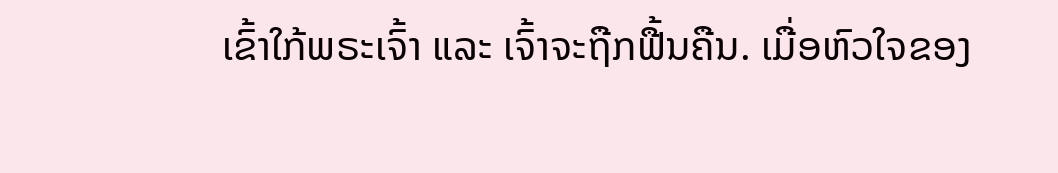ເຂົ້າໃກ້ພຣະເຈົ້າ ແລະ ເຈົ້າຈະຖືກຟື້ນຄືນ. ເມື່ອຫົວໃຈຂອງ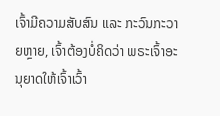ເຈົ້າມີຄວາມສັບສົນ ແລະ ກະວົນກະວາຍຫຼາຍ, ເຈົ້າຕ້ອງບໍ່ຄິດວ່າ ພຣະເຈົ້າອະນຸຍາດໃຫ້ເຈົ້າເວົ້າ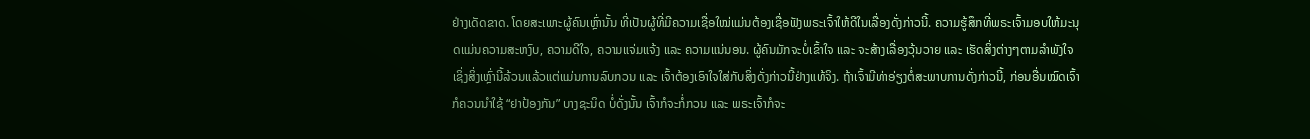ຢ່າງເດັດຂາດ. ໂດຍສະເພາະຜູ້ຄົນເຫຼົ່ານັ້ນ ທີ່ເປັນຜູ້ທີ່ມີຄວາມເຊື່ອໃໝ່ແມ່ນຕ້ອງເຊື່ອຟັງພຣະເຈົ້າໃຫ້ດີໃນເລື່ອງດັ່ງກ່າວນີ້. ຄວາມຮູ້ສຶກທີ່ພຣະເຈົ້າມອບໃຫ້ມະນຸດແມ່ນຄວາມສະຫງົບ, ຄວາມດີໃຈ, ຄວາມແຈ່ມແຈ້ງ ແລະ ຄວາມແນ່ນອນ. ຜູ້ຄົນມັກຈະບໍ່ເຂົ້າໃຈ ແລະ ຈະສ້າງເລື່ອງວຸ້ນວາຍ ແລະ ເຮັດສິ່ງຕ່າງໆຕາມລໍາພັງໃຈ ເຊິ່ງສິ່ງເຫຼົ່ານີ້ລ້ວນແລ້ວແຕ່ແມ່ນການລົບກວນ ແລະ ເຈົ້າຕ້ອງເອົາໃຈໃສ່ກັບສິ່ງດັ່ງກ່າວນີ້ຢ່າງແທ້ຈິງ. ຖ້າເຈົ້າມີທ່າອ່ຽງຕໍ່ສະພາບການດັ່ງກ່າວນີ້, ກ່ອນອື່ນໝົດເຈົ້າກໍຄວນນໍາໃຊ້ “ຢາປ້ອງກັນ” ບາງຊະນິດ ບໍ່ດັ່ງນັ້ນ ເຈົ້າກໍຈະກໍ່ກວນ ແລະ ພຣະເຈົ້າກໍຈະ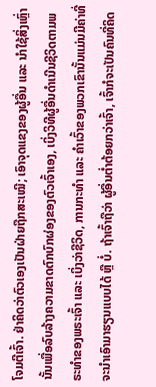ໂຈມຕີເຈົ້າ. ຢ່າຄິດວ່າຕົວເອງເປັນຝ່າຍຖືກສະເໝີ; ເອົາຈຸດແຂງຂອງຜູ້ອື່ນ ແລະ ນໍາໃຊ້ສິ່ງເຫຼົ່ານັ້ນເພື່ອລົບລ້າງຄວາມຂາດຕົກບົກຜ່ອງຂອງຕົວເຈົ້າເອງ, ເບິ່ງວິທີຜູ້ອື່ນດໍາເນີນຊີວິດຕາມພຣະທໍາຂອງພຣະເຈົ້າ ແລະ ເບິ່ງວ່າຊີວິດ, ການກະທໍາ ແລະ ຄໍາເວົ້າຂອງພວກເຂົານັ້ນແມ່ນມີຄ່າທີ່ຈະນໍາເອົາມາຮຽນແບບໄດ້ ຫຼື ບໍ່. ຖ້າເຈົ້າຖືວ່າ ຜູ້ອື່ນຕໍ່າຕ້ອຍກວ່າເຈົ້າ, ເຈົ້າກໍຈະເປັນຄົນທີ່ຄິດ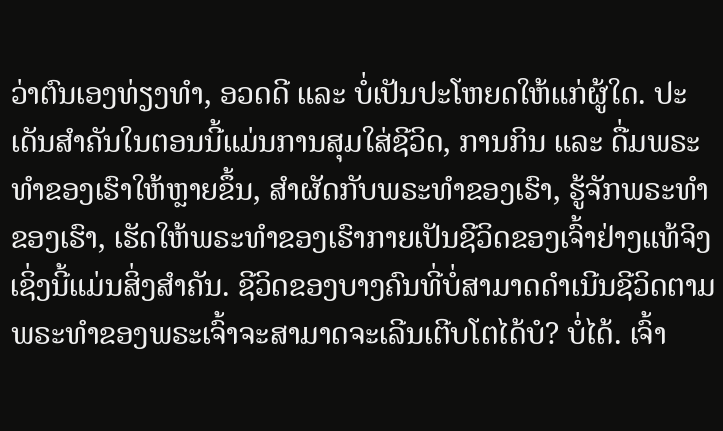ວ່າຕົນເອງທ່ຽງທໍາ, ອວດດີ ແລະ ບໍ່ເປັນປະໂຫຍດໃຫ້ແກ່ຜູ້ໃດ. ປະເດັນສໍາຄັນໃນຕອນນີ້ແມ່ນການສຸມໃສ່ຊີວິດ, ການກິນ ແລະ ດື່ມພຣະທໍາຂອງເຮົາໃຫ້ຫຼາຍຂຶ້ນ, ສໍາຜັດກັບພຣະທໍາຂອງເຮົາ, ຮູ້ຈັກພຣະທໍາຂອງເຮົາ, ເຮັດໃຫ້ພຣະທໍາຂອງເຮົາກາຍເປັນຊີວິດຂອງເຈົ້າຢ່າງແທ້ຈິງ ເຊິ່ງນີ້ແມ່ນສິ່ງສໍາຄັນ. ຊີວິດຂອງບາງຄົນທີ່ບໍ່ສາມາດດໍາເນີນຊີວິດຕາມພຣະທໍາຂອງພຣະເຈົ້າຈະສາມາດຈະເລີນເຕີບໂຕໄດ້ບໍ? ບໍ່ໄດ້. ເຈົ້າ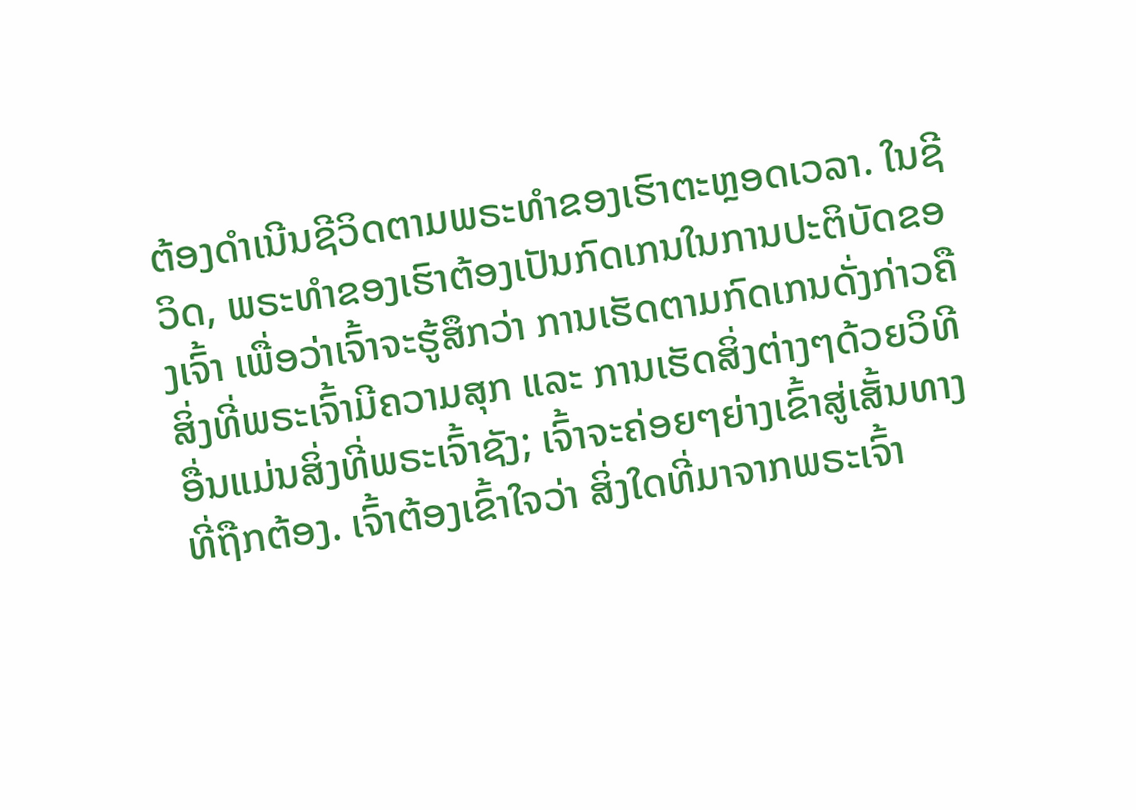ຕ້ອງດໍາເນີນຊີວິດຕາມພຣະທໍາຂອງເຮົາຕະຫຼອດເວລາ. ໃນຊີວິດ, ພຣະທໍາຂອງເຮົາຕ້ອງເປັນກົດເກນໃນການປະຕິບັດຂອງເຈົ້າ ເພື່ອວ່າເຈົ້າຈະຮູ້ສຶກວ່າ ການເຮັດຕາມກົດເກນດັ່ງກ່າວຄືສິ່ງທີ່ພຣະເຈົ້າມີຄວາມສຸກ ແລະ ການເຮັດສິ່ງຕ່າງໆດ້ວຍວິທີອື່ນແມ່ນສິ່ງທີ່ພຣະເຈົ້າຊັງ; ເຈົ້າຈະຄ່ອຍໆຍ່າງເຂົ້າສູ່ເສັ້ນທາງທີ່ຖືກຕ້ອງ. ເຈົ້າຕ້ອງເຂົ້າໃຈວ່າ ສິ່ງໃດທີ່ມາຈາກພຣະເຈົ້າ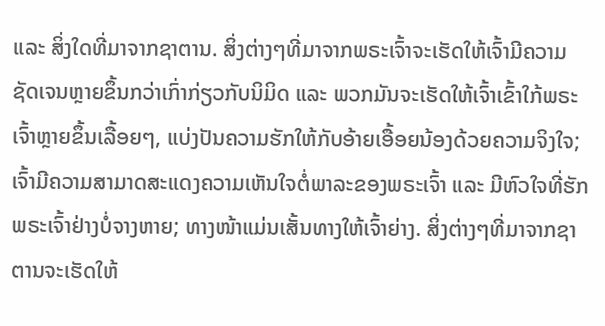ແລະ ສິ່ງໃດທີ່ມາຈາກຊາຕານ. ສິ່ງຕ່າງໆທີ່ມາຈາກພຣະເຈົ້າຈະເຮັດໃຫ້ເຈົ້າມີຄວາມຊັດເຈນຫຼາຍຂຶ້ນກວ່າເກົ່າກ່ຽວກັບນິມິດ ແລະ ພວກມັນຈະເຮັດໃຫ້ເຈົ້າເຂົ້າໃກ້ພຣະເຈົ້າຫຼາຍຂຶ້ນເລື້ອຍໆ, ແບ່ງປັນຄວາມຮັກໃຫ້ກັບອ້າຍເອື້ອຍນ້ອງດ້ວຍຄວາມຈິງໃຈ; ເຈົ້າມີຄວາມສາມາດສະແດງຄວາມເຫັນໃຈຕໍ່ພາລະຂອງພຣະເຈົ້າ ແລະ ມີຫົວໃຈທີ່ຮັກພຣະເຈົ້າຢ່າງບໍ່ຈາງຫາຍ; ທາງໜ້າແມ່ນເສັ້ນທາງໃຫ້ເຈົ້າຍ່າງ. ສິ່ງຕ່າງໆທີ່ມາຈາກຊາຕານຈະເຮັດໃຫ້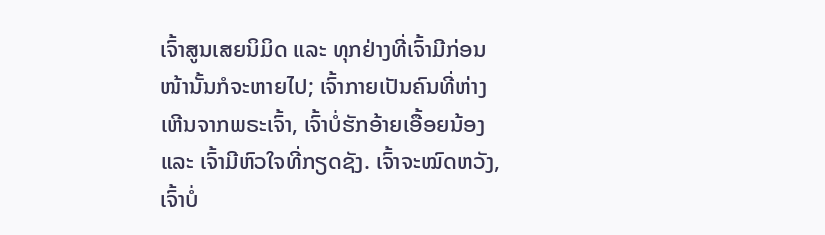ເຈົ້າສູນເສຍນິມິດ ແລະ ທຸກຢ່າງທີ່ເຈົ້າມີກ່ອນໜ້ານັ້ນກໍຈະຫາຍໄປ; ເຈົ້າກາຍເປັນຄົນທີ່ຫ່າງເຫີນຈາກພຣະເຈົ້າ, ເຈົ້າບໍ່ຮັກອ້າຍເອື້ອຍນ້ອງ ແລະ ເຈົ້າມີຫົວໃຈທີ່ກຽດຊັງ. ເຈົ້າຈະໝົດຫວັງ, ເຈົ້າບໍ່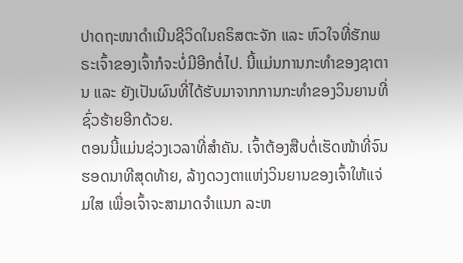ປາດຖະໜາດໍາເນີນຊີວິດໃນຄຣິສຕະຈັກ ແລະ ຫົວໃຈທີ່ຮັກພຣະເຈົ້າຂອງເຈົ້າກໍຈະບໍ່ມີອີກຕໍ່ໄປ. ນີ້ແມ່ນການກະທໍາຂອງຊາຕານ ແລະ ຍັງເປັນຜົນທີ່ໄດ້ຮັບມາຈາກການກະທໍາຂອງວິນຍານທີ່ຊົ່ວຮ້າຍອີກດ້ວຍ.
ຕອນນີ້ແມ່ນຊ່ວງເວລາທີ່ສໍາຄັນ. ເຈົ້າຕ້ອງສືບຕໍ່ເຮັດໜ້າທີ່ຈົນຮອດນາທີສຸດທ້າຍ, ລ້າງດວງຕາແຫ່ງວິນຍານຂອງເຈົ້າໃຫ້ແຈ່ມໃສ ເພື່ອເຈົ້າຈະສາມາດຈໍາແນກ ລະຫ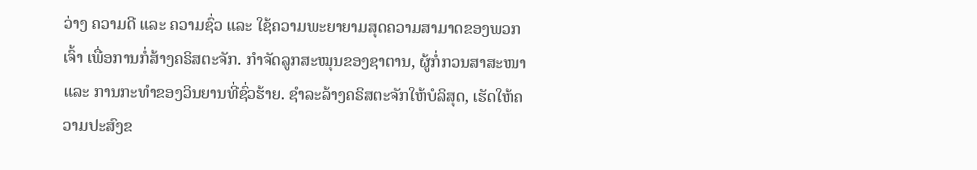ວ່າງ ຄວາມດີ ແລະ ຄວາມຊົ່ວ ແລະ ໃຊ້ຄວາມພະຍາຍາມສຸດຄວາມສາມາດຂອງພວກເຈົ້າ ເພື່ອການກໍ່ສ້າງຄຣິສຕະຈັກ. ກໍາຈັດລູກສະໝຸນຂອງຊາຕານ, ຜູ້ກໍ່ກວນສາສະໜາ ແລະ ການກະທໍາຂອງວິນຍານທີ່ຊົ່ວຮ້າຍ. ຊໍາລະລ້າງຄຣິສຕະຈັກໃຫ້ບໍລິສຸດ, ເຮັດໃຫ້ຄວາມປະສົງຂ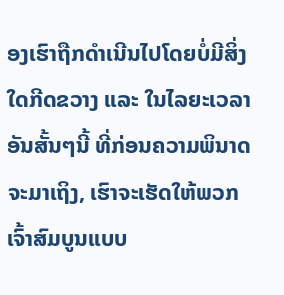ອງເຮົາຖືກດໍາເນີນໄປໂດຍບໍ່ມີສິ່ງໃດກີດຂວາງ ແລະ ໃນໄລຍະເວລາອັນສັ້ນໆນີ້ ທີ່ກ່ອນຄວາມພິນາດຈະມາເຖິງ, ເຮົາຈະເຮັດໃຫ້ພວກເຈົ້າສົມບູນແບບ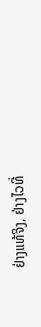ຢ່າງແທ້ຈິງ, ຢ່າງໄວທີ່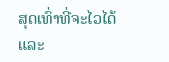ສຸດເທົ່າທີ່ຈະໄວໄດ້ ແລະ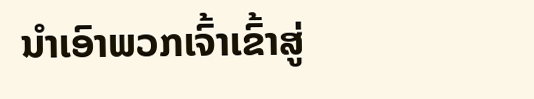ນໍາເອົາພວກເຈົ້າເຂົ້າສູ່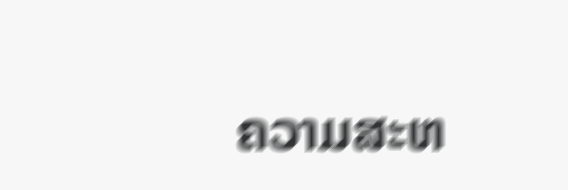ຄວາມສະຫ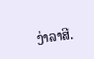ງ່າລາສີ.